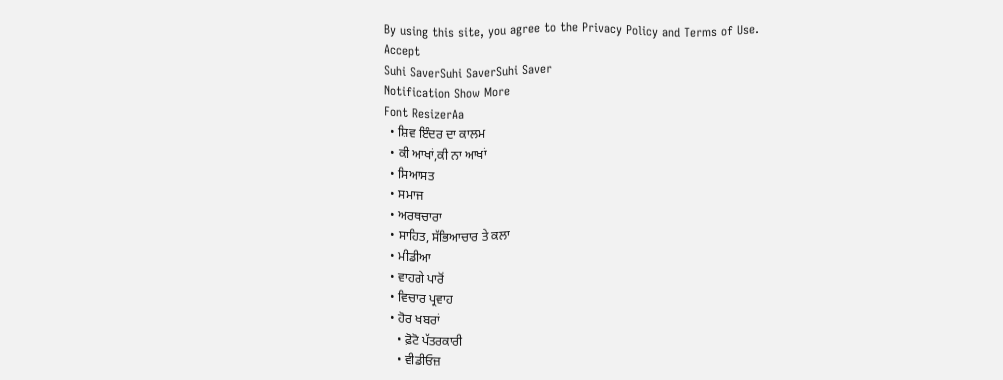By using this site, you agree to the Privacy Policy and Terms of Use.
Accept
Suhi SaverSuhi SaverSuhi Saver
Notification Show More
Font ResizerAa
  • ਸ਼ਿਵ ਇੰਦਰ ਦਾ ਕਾਲਮ
  • ਕੀ ਆਖਾਂ,ਕੀ ਨਾ ਆਖਾਂ
  • ਸਿਆਸਤ
  • ਸਮਾਜ
  • ਅਰਥਚਾਰਾ
  • ਸਾਹਿਤ, ਸੱਭਿਆਚਾਰ ਤੇ ਕਲਾ
  • ਮੀਡੀਆ
  • ਵਾਹਗੇ ਪਾਰੋਂ
  • ਵਿਚਾਰ ਪ੍ਰਵਾਹ
  • ਹੋਰ ਖਬਰਾਂ
    • ਫ਼ੋਟੋ ਪੱਤਰਕਾਰੀ
    • ਵੀਡੀਓਜ਼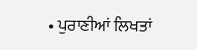• ਪੁਰਾਣੀਆਂ ਲਿਖਤਾਂ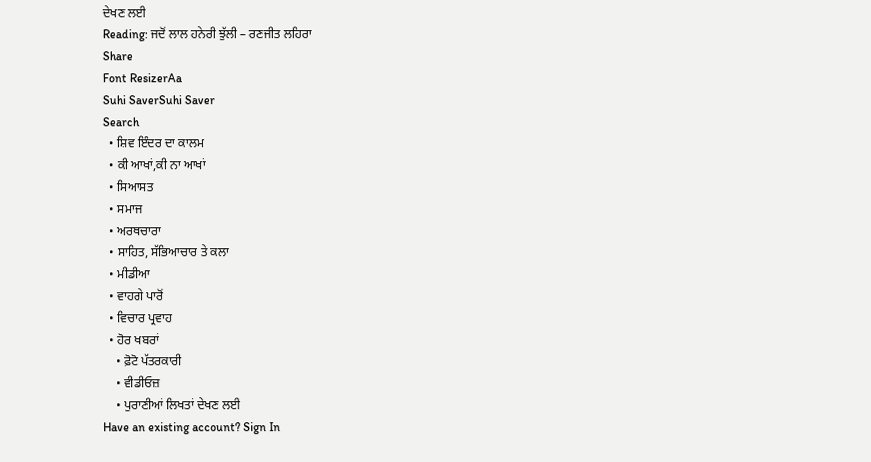ਦੇਖਣ ਲਈ
Reading: ਜਦੋਂ ਲਾਲ ਹਨੇਰੀ ਝੁੱਲੀ – ਰਣਜੀਤ ਲਹਿਰਾ
Share
Font ResizerAa
Suhi SaverSuhi Saver
Search
  • ਸ਼ਿਵ ਇੰਦਰ ਦਾ ਕਾਲਮ
  • ਕੀ ਆਖਾਂ,ਕੀ ਨਾ ਆਖਾਂ
  • ਸਿਆਸਤ
  • ਸਮਾਜ
  • ਅਰਥਚਾਰਾ
  • ਸਾਹਿਤ, ਸੱਭਿਆਚਾਰ ਤੇ ਕਲਾ
  • ਮੀਡੀਆ
  • ਵਾਹਗੇ ਪਾਰੋਂ
  • ਵਿਚਾਰ ਪ੍ਰਵਾਹ
  • ਹੋਰ ਖਬਰਾਂ
    • ਫ਼ੋਟੋ ਪੱਤਰਕਾਰੀ
    • ਵੀਡੀਓਜ਼
    • ਪੁਰਾਣੀਆਂ ਲਿਖਤਾਂ ਦੇਖਣ ਲਈ
Have an existing account? Sign In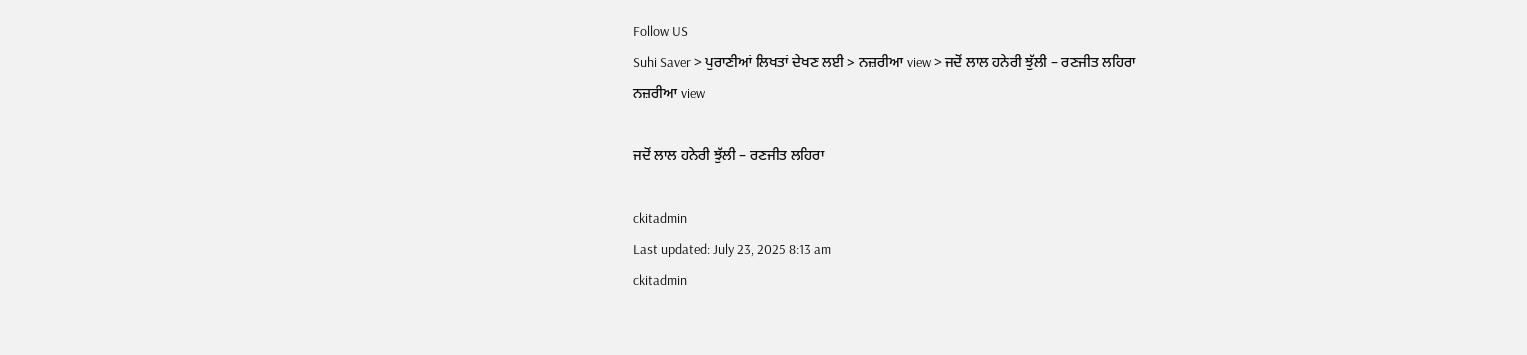Follow US
Suhi Saver > ਪੁਰਾਣੀਆਂ ਲਿਖਤਾਂ ਦੇਖਣ ਲਈ > ਨਜ਼ਰੀਆ view > ਜਦੋਂ ਲਾਲ ਹਨੇਰੀ ਝੁੱਲੀ – ਰਣਜੀਤ ਲਹਿਰਾ
ਨਜ਼ਰੀਆ view

ਜਦੋਂ ਲਾਲ ਹਨੇਰੀ ਝੁੱਲੀ – ਰਣਜੀਤ ਲਹਿਰਾ

ckitadmin
Last updated: July 23, 2025 8:13 am
ckitadmin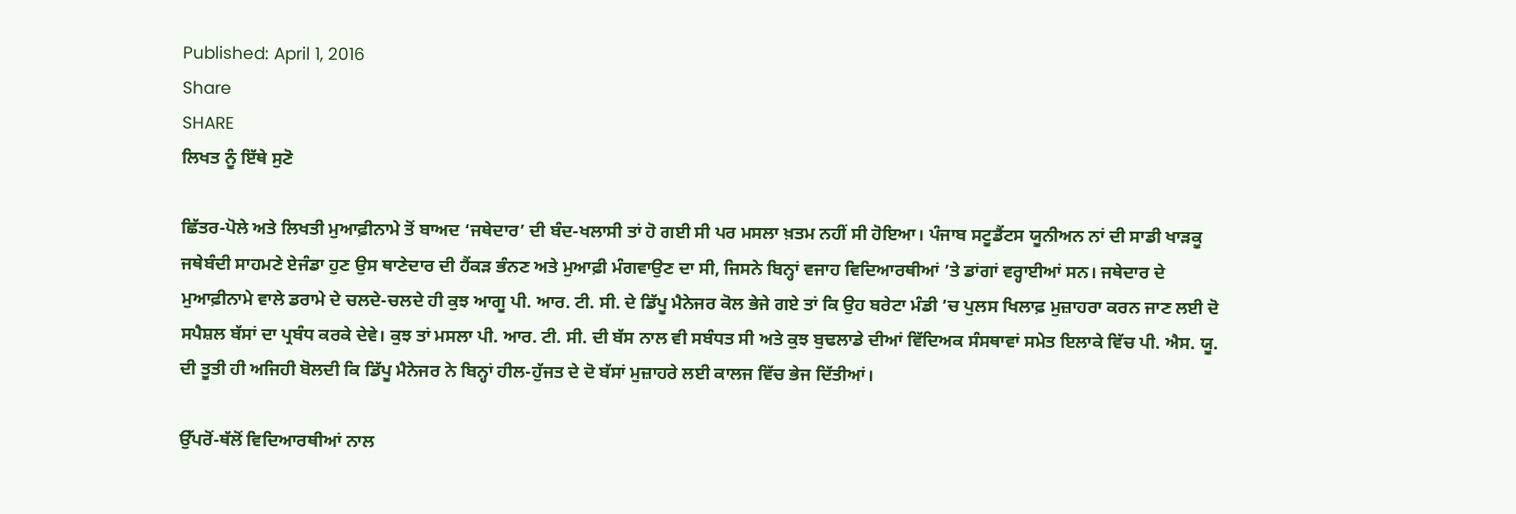Published: April 1, 2016
Share
SHARE
ਲਿਖਤ ਨੂੰ ਇੱਥੇ ਸੁਣੋ

ਛਿੱਤਰ-ਪੋਲੇ ਅਤੇ ਲਿਖਤੀ ਮੁਆਫ਼ੀਨਾਮੇ ਤੋਂ ਬਾਅਦ ‘ਜਥੇਦਾਰ’ ਦੀ ਬੰਦ-ਖਲਾਸੀ ਤਾਂ ਹੋ ਗਈ ਸੀ ਪਰ ਮਸਲਾ ਖ਼ਤਮ ਨਹੀਂ ਸੀ ਹੋਇਆ। ਪੰਜਾਬ ਸਟੂਡੈਂਟਸ ਯੂਨੀਅਨ ਨਾਂ ਦੀ ਸਾਡੀ ਖਾੜਕੂ ਜਥੇਬੰਦੀ ਸਾਹਮਣੇ ਏਜੰਡਾ ਹੁਣ ਉਸ ਥਾਣੇਦਾਰ ਦੀ ਹੈਂਕੜ ਭੰਨਣ ਅਤੇ ਮੁਆਫ਼ੀ ਮੰਗਵਾਉਣ ਦਾ ਸੀ, ਜਿਸਨੇ ਬਿਨ੍ਹਾਂ ਵਜਾਹ ਵਿਦਿਆਰਥੀਆਂ ’ਤੇ ਡਾਂਗਾਂ ਵਰ੍ਹਾਈਆਂ ਸਨ। ਜਥੇਦਾਰ ਦੇ ਮੁਆਫ਼ੀਨਾਮੇ ਵਾਲੇ ਡਰਾਮੇ ਦੇ ਚਲਦੇ-ਚਲਦੇ ਹੀ ਕੁਝ ਆਗੂ ਪੀ. ਆਰ. ਟੀ. ਸੀ. ਦੇ ਡਿੱਪੂ ਮੈਨੇਜਰ ਕੋਲ ਭੇਜੇ ਗਏ ਤਾਂ ਕਿ ਉਹ ਬਰੇਟਾ ਮੰਡੀ ’ਚ ਪੁਲਸ ਖਿਲਾਫ਼ ਮੁਜ਼ਾਹਰਾ ਕਰਨ ਜਾਣ ਲਈ ਦੋ ਸਪੈਸ਼ਲ ਬੱਸਾਂ ਦਾ ਪ੍ਰਬੰਧ ਕਰਕੇ ਦੇਵੇ। ਕੁਝ ਤਾਂ ਮਸਲਾ ਪੀ. ਆਰ. ਟੀ. ਸੀ. ਦੀ ਬੱਸ ਨਾਲ ਵੀ ਸਬੰਧਤ ਸੀ ਅਤੇ ਕੁਝ ਬੁਢਲਾਡੇ ਦੀਆਂ ਵਿੱਦਿਅਕ ਸੰਸਥਾਵਾਂ ਸਮੇਤ ਇਲਾਕੇ ਵਿੱਚ ਪੀ. ਐਸ. ਯੂ. ਦੀ ਤੂਤੀ ਹੀ ਅਜਿਹੀ ਬੋਲਦੀ ਕਿ ਡਿੱਪੂ ਮੈਨੇਜਰ ਨੇ ਬਿਨ੍ਹਾਂ ਹੀਲ-ਹੁੱਜਤ ਦੇ ਦੋ ਬੱਸਾਂ ਮੁਜ਼ਾਹਰੇ ਲਈ ਕਾਲਜ ਵਿੱਚ ਭੇਜ ਦਿੱਤੀਆਂ।

ਉੱਪਰੋਂ-ਥੱਲੋਂ ਵਿਦਿਆਰਥੀਆਂ ਨਾਲ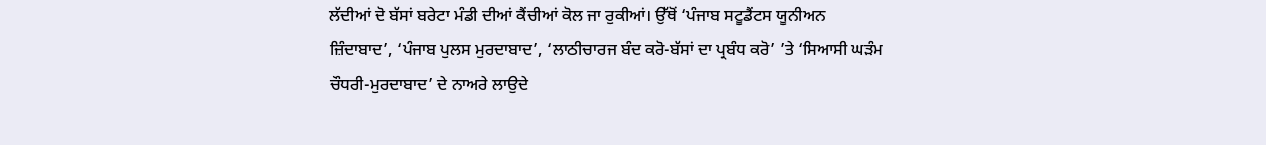ਲੱਦੀਆਂ ਦੋ ਬੱਸਾਂ ਬਰੇਟਾ ਮੰਡੀ ਦੀਆਂ ਕੈਂਚੀਆਂ ਕੋਲ ਜਾ ਰੁਕੀਆਂ। ਉੱਥੋਂ ‘ਪੰਜਾਬ ਸਟੂਡੈਂਟਸ ਯੂਨੀਅਨ ਜ਼ਿੰਦਾਬਾਦ’, ‘ਪੰਜਾਬ ਪੁਲਸ ਮੁਰਦਾਬਾਦ’, ‘ਲਾਠੀਚਾਰਜ ਬੰਦ ਕਰੋ-ਬੱਸਾਂ ਦਾ ਪ੍ਰਬੰਧ ਕਰੋ’ ’ਤੇ ‘ਸਿਆਸੀ ਘੜੰਮ ਚੌਧਰੀ-ਮੁਰਦਾਬਾਦ’ ਦੇ ਨਾਅਰੇ ਲਾਉਦੇ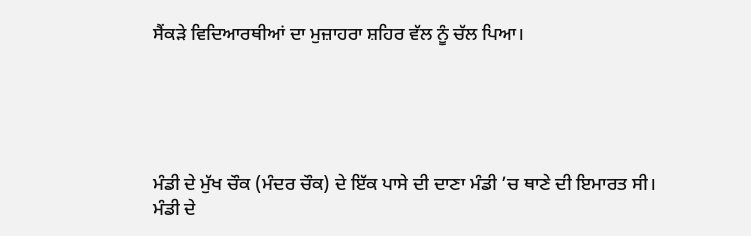ਸੈਂਕੜੇ ਵਿਦਿਆਰਥੀਆਂ ਦਾ ਮੁਜ਼ਾਹਰਾ ਸ਼ਹਿਰ ਵੱਲ ਨੂੰ ਚੱਲ ਪਿਆ।





ਮੰਡੀ ਦੇ ਮੁੱਖ ਚੌਕ (ਮੰਦਰ ਚੌਕ) ਦੇ ਇੱਕ ਪਾਸੇ ਦੀ ਦਾਣਾ ਮੰਡੀ ’ਚ ਥਾਣੇ ਦੀ ਇਮਾਰਤ ਸੀ। ਮੰਡੀ ਦੇ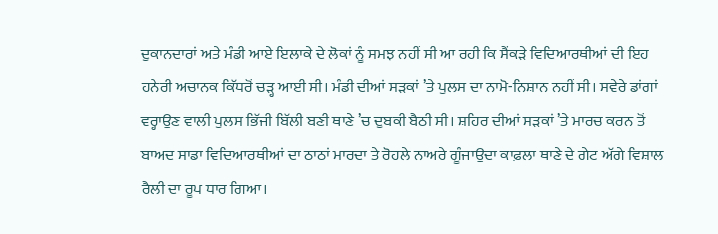ਦੁਕਾਨਦਾਰਾਂ ਅਤੇ ਮੰਡੀ ਆਏ ਇਲਾਕੇ ਦੇ ਲੋਕਾਂ ਨੂੰ ਸਮਝ ਨਹੀਂ ਸੀ ਆ ਰਹੀ ਕਿ ਸੈਂਕੜੇ ਵਿਦਿਆਰਥੀਆਂ ਦੀ ਇਹ ਹਨੇਰੀ ਅਚਾਨਕ ਕਿੱਧਰੋਂ ਚੜ੍ਹ ਆਈ ਸੀ। ਮੰਡੀ ਦੀਆਂ ਸੜਕਾਂ ’ਤੇ ਪੁਲਸ ਦਾ ਨਾਮੋ-ਨਿਸ਼ਾਨ ਨਹੀਂ ਸੀ। ਸਵੇਰੇ ਡਾਂਗਾਂ ਵਰ੍ਹਾਉਣ ਵਾਲੀ ਪੁਲਸ ਭਿੱਜੀ ਬਿੱਲੀ ਬਣੀ ਥਾਣੇ ’ਚ ਦੁਬਕੀ ਬੈਠੀ ਸੀ। ਸ਼ਹਿਰ ਦੀਆਂ ਸੜਕਾਂ ’ਤੇ ਮਾਰਚ ਕਰਨ ਤੋਂ ਬਾਅਦ ਸਾਡਾ ਵਿਦਿਆਰਥੀਆਂ ਦਾ ਠਾਠਾਂ ਮਾਰਦਾ ਤੇ ਰੋਹਲੇ ਨਾਅਰੇ ਗੂੰਜਾਉਦਾ ਕਾਫ਼ਲਾ ਥਾਣੇ ਦੇ ਗੇਟ ਅੱਗੇ ਵਿਸ਼ਾਲ ਰੈਲੀ ਦਾ ਰੂਪ ਧਾਰ ਗਿਆ।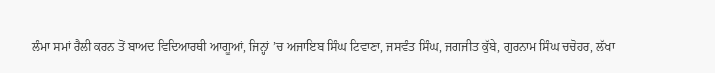ਲੰਮਾ ਸਮਾਂ ਰੈਲੀ ਕਰਨ ਤੋਂ ਬਾਅਦ ਵਿਦਿਆਰਥੀ ਆਗੂਆਂ, ਜਿਨ੍ਹਾਂ ’ਚ ਅਜਾਇਬ ਸਿੰਘ ਟਿਵਾਣਾ, ਜਸਵੰਤ ਸਿੰਘ, ਜਗਜੀਤ ਕੁੱਬੇ, ਗੁਰਨਾਮ ਸਿੰਘ ਚਚੋਹਰ, ਲੱਖਾ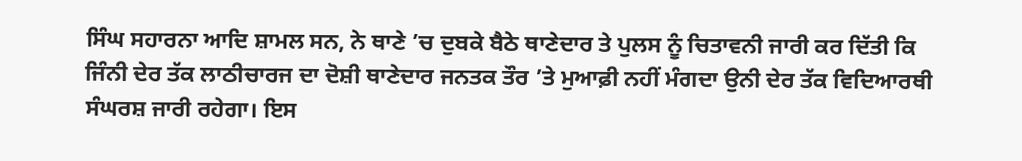ਸਿੰਘ ਸਹਾਰਨਾ ਆਦਿ ਸ਼ਾਮਲ ਸਨ, ਨੇ ਥਾਣੇ ’ਚ ਦੁਬਕੇ ਬੈਠੇ ਥਾਣੇਦਾਰ ਤੇ ਪੁਲਸ ਨੂੰ ਚਿਤਾਵਨੀ ਜਾਰੀ ਕਰ ਦਿੱਤੀ ਕਿ ਜਿੰਨੀ ਦੇਰ ਤੱਕ ਲਾਠੀਚਾਰਜ ਦਾ ਦੋਸ਼ੀ ਥਾਣੇਦਾਰ ਜਨਤਕ ਤੌਰ ’ਤੇ ਮੁਆਫ਼ੀ ਨਹੀਂ ਮੰਗਦਾ ਉਨੀ ਦੇਰ ਤੱਕ ਵਿਦਿਆਰਥੀ ਸੰਘਰਸ਼ ਜਾਰੀ ਰਹੇਗਾ। ਇਸ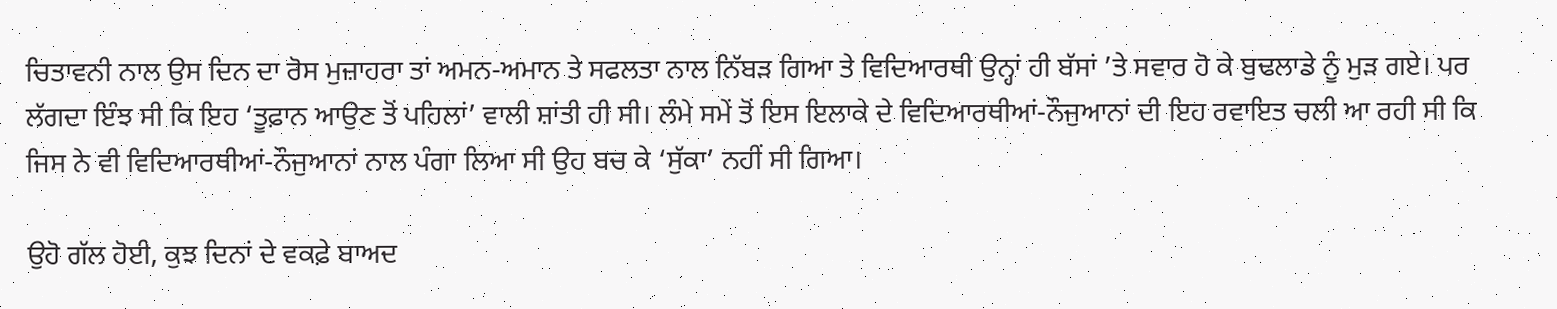ਚਿਤਾਵਨੀ ਨਾਲ ਉਸ ਦਿਨ ਦਾ ਰੋਸ ਮੁਜ਼ਾਹਰਾ ਤਾਂ ਅਮਨ-ਅਮਾਨ ਤੇ ਸਫਲਤਾ ਨਾਲ ਨਿੱਬੜ ਗਿਆ ਤੇ ਵਿਦਿਆਰਥੀ ਉਨ੍ਹਾਂ ਹੀ ਬੱਸਾਂ ’ਤੇ ਸਵਾਰ ਹੋ ਕੇ ਬੁਢਲਾਡੇ ਨੂੰ ਮੁੜ ਗਏ। ਪਰ ਲੱਗਦਾ ਇੰਝ ਸੀ ਕਿ ਇਹ ‘ਤੂਫ਼ਾਨ ਆਉਣ ਤੋਂ ਪਹਿਲਾਂ’ ਵਾਲੀ ਸ਼ਾਂਤੀ ਹੀ ਸੀ। ਲੰਮੇ ਸਮੇਂ ਤੋਂ ਇਸ ਇਲਾਕੇ ਦੇ ਵਿਦਿਆਰਥੀਆਂ-ਨੌਜੁਆਨਾਂ ਦੀ ਇਹ ਰਵਾਇਤ ਚਲੀ ਆ ਰਹੀ ਸੀ ਕਿ ਜਿਸ ਨੇ ਵੀ ਵਿਦਿਆਰਥੀਆਂ-ਨੌਜੁਆਨਾਂ ਨਾਲ ਪੰਗਾ ਲਿਆ ਸੀ ਉਹ ਬਚ ਕੇ ‘ਸੁੱਕਾ’ ਨਹੀਂ ਸੀ ਗਿਆ।

ਉਹੋ ਗੱਲ ਹੋਈ, ਕੁਝ ਦਿਨਾਂ ਦੇ ਵਕਫ਼ੇ ਬਾਅਦ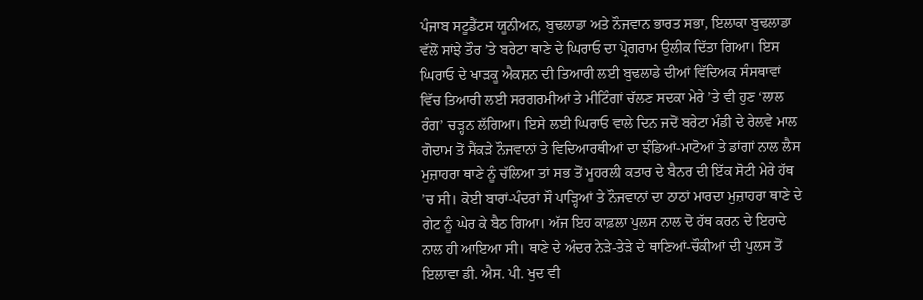ਪੰਜਾਬ ਸਟੂਡੈਂਟਸ ਯੂਨੀਅਨ, ਬੁਢਲਾਡਾ ਅਤੇ ਨੌਜਵਾਨ ਭਾਰਤ ਸਭਾ, ਇਲਾਕਾ ਬੁਢਲਾਡਾ ਵੱਲੋਂ ਸਾਂਝੇ ਤੌਰ ’ਤੇ ਬਰੇਟਾ ਥਾਣੇ ਦੇ ਘਿਰਾਓ ਦਾ ਪ੍ਰੋਗਰਾਮ ਉਲੀਕ ਦਿੱਤਾ ਗਿਆ। ਇਸ ਘਿਰਾਓ ਦੇ ਖਾੜਕੂ ਐਕਸ਼ਨ ਦੀ ਤਿਆਰੀ ਲਈ ਬੁਢਲਾਡੇ ਦੀਆਂ ਵਿੱਦਿਅਕ ਸੰਸਥਾਵਾਂ ਵਿੱਚ ਤਿਆਰੀ ਲਈ ਸਰਗਰਮੀਆਂ ਤੇ ਮੀਟਿੰਗਾਂ ਚੱਲਣ ਸਦਕਾ ਮੇਰੇ ’ਤੇ ਵੀ ਹੁਣ ‘ਲਾਲ ਰੰਗ’ ਚੜ੍ਹਨ ਲੱਗਿਆ। ਇਸੇ ਲਈ ਘਿਰਾਓ ਵਾਲੇ ਦਿਨ ਜਦੋਂ ਬਰੇਟਾ ਮੰਡੀ ਦੇ ਰੇਲਵੇ ਮਾਲ ਗੋਦਾਮ ਤੋਂ ਸੈਂਕੜੇ ਨੌਜਵਾਨਾਂ ਤੇ ਵਿਦਿਆਰਥੀਆਂ ਦਾ ਝੰਡਿਆਂ-ਮਾਟੋਆਂ ਤੇ ਡਾਂਗਾਂ ਨਾਲ ਲੈਸ ਮੁਜ਼ਾਹਰਾ ਥਾਣੇ ਨੂੰ ਚੱਲਿਆ ਤਾਂ ਸਭ ਤੋਂ ਮੂਹਰਲੀ ਕਤਾਰ ਦੇ ਬੈਨਰ ਦੀ ਇੱਕ ਸੋਟੀ ਮੇਰੇ ਹੱਥ ’ਚ ਸੀ। ਕੋਈ ਬਾਰਾਂ-ਪੰਦਰਾਂ ਸੌ ਪਾੜ੍ਹਿਆਂ ਤੇ ਨੌਜਵਾਨਾਂ ਦਾ ਠਾਠਾਂ ਮਾਰਦਾ ਮੁਜ਼ਾਹਰਾ ਥਾਣੇ ਦੇ ਗੇਟ ਨੂੰ ਘੇਰ ਕੇ ਬੈਠ ਗਿਆ। ਅੱਜ ਇਹ ਕਾਫ਼ਲਾ ਪੁਲਸ ਨਾਲ ਦੋ ਹੱਥ ਕਰਨ ਦੇ ਇਰਾਦੇ ਨਾਲ ਹੀ ਆਇਆ ਸੀ। ਥਾਣੇ ਦੇ ਅੰਦਰ ਨੇੜੇ-ਤੇੜੇ ਦੇ ਥਾਣਿਆਂ-ਚੌਕੀਆਂ ਦੀ ਪੁਲਸ ਤੋਂ ਇਲਾਵਾ ਡੀ. ਐਸ. ਪੀ. ਖੁਦ ਵੀ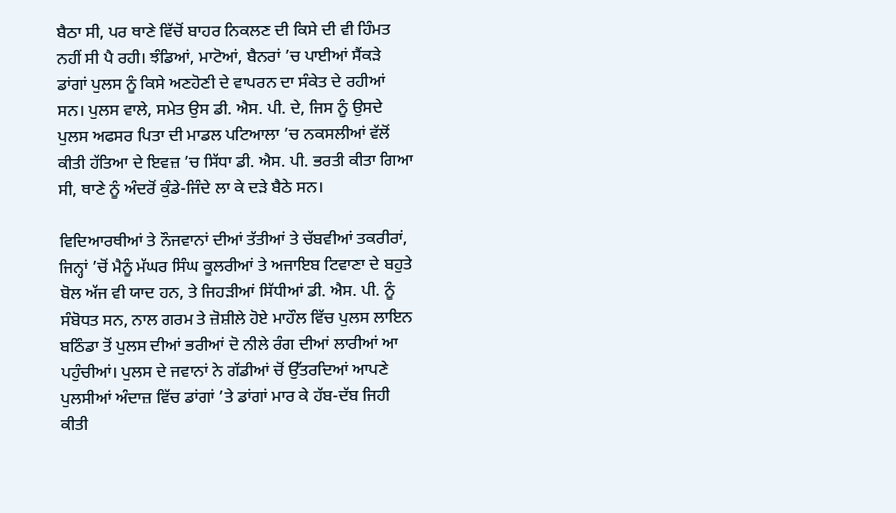ਬੈਠਾ ਸੀ, ਪਰ ਥਾਣੇ ਵਿੱਚੋਂ ਬਾਹਰ ਨਿਕਲਣ ਦੀ ਕਿਸੇ ਦੀ ਵੀ ਹਿੰਮਤ ਨਹੀਂ ਸੀ ਪੈ ਰਹੀ। ਝੰਡਿਆਂ, ਮਾਟੋਆਂ, ਬੈਨਰਾਂ ’ਚ ਪਾਈਆਂ ਸੈਂਕੜੇ ਡਾਂਗਾਂ ਪੁਲਸ ਨੂੰ ਕਿਸੇ ਅਣਹੋਣੀ ਦੇ ਵਾਪਰਨ ਦਾ ਸੰਕੇਤ ਦੇ ਰਹੀਆਂ ਸਨ। ਪੁਲਸ ਵਾਲੇ, ਸਮੇਤ ਉਸ ਡੀ. ਐਸ. ਪੀ. ਦੇ, ਜਿਸ ਨੂੰ ਉਸਦੇ ਪੁਲਸ ਅਫਸਰ ਪਿਤਾ ਦੀ ਮਾਡਲ ਪਟਿਆਲਾ ’ਚ ਨਕਸਲੀਆਂ ਵੱਲੋਂ ਕੀਤੀ ਹੱਤਿਆ ਦੇ ਇਵਜ਼ ’ਚ ਸਿੱਧਾ ਡੀ. ਐਸ. ਪੀ. ਭਰਤੀ ਕੀਤਾ ਗਿਆ ਸੀ, ਥਾਣੇ ਨੂੰ ਅੰਦਰੋਂ ਕੁੰਡੇ-ਜਿੰਦੇ ਲਾ ਕੇ ਦੜੇ ਬੈਠੇ ਸਨ।

ਵਿਦਿਆਰਥੀਆਂ ਤੇ ਨੌਜਵਾਨਾਂ ਦੀਆਂ ਤੱਤੀਆਂ ਤੇ ਚੱਬਵੀਆਂ ਤਕਰੀਰਾਂ, ਜਿਨ੍ਹਾਂ ’ਚੋਂ ਮੈਨੂੰ ਮੱਘਰ ਸਿੰਘ ਕੂਲਰੀਆਂ ਤੇ ਅਜਾਇਬ ਟਿਵਾਣਾ ਦੇ ਬਹੁਤੇ ਬੋਲ ਅੱਜ ਵੀ ਯਾਦ ਹਨ, ਤੇ ਜਿਹੜੀਆਂ ਸਿੱਧੀਆਂ ਡੀ. ਐਸ. ਪੀ. ਨੂੰ ਸੰਬੋਧਤ ਸਨ, ਨਾਲ ਗਰਮ ਤੇ ਜ਼ੋਸ਼ੀਲੇ ਹੋਏ ਮਾਹੌਲ ਵਿੱਚ ਪੁਲਸ ਲਾਇਨ ਬਠਿੰਡਾ ਤੋਂ ਪੁਲਸ ਦੀਆਂ ਭਰੀਆਂ ਦੋ ਨੀਲੇ ਰੰਗ ਦੀਆਂ ਲਾਰੀਆਂ ਆ ਪਹੁੰਚੀਆਂ। ਪੁਲਸ ਦੇ ਜਵਾਨਾਂ ਨੇ ਗੱਡੀਆਂ ਚੋਂ ਉੱਤਰਦਿਆਂ ਆਪਣੇ ਪੁਲਸੀਆਂ ਅੰਦਾਜ਼ ਵਿੱਚ ਡਾਂਗਾਂ ’ਤੇ ਡਾਂਗਾਂ ਮਾਰ ਕੇ ਹੱਬ-ਦੱਬ ਜਿਹੀ ਕੀਤੀ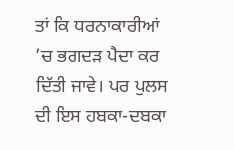ਤਾਂ ਕਿ ਧਰਨਾਕਾਰੀਆਂ ’ਚ ਭਗਦੜ ਪੈਦਾ ਕਰ ਦਿੱਤੀ ਜਾਵੇ। ਪਰ ਪੁਲਸ ਦੀ ਇਸ ਹਬਕਾ-ਦਬਕਾ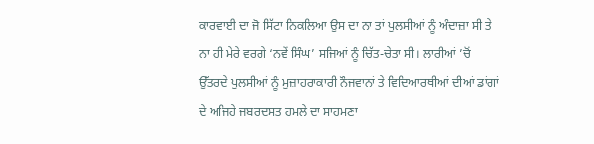ਕਾਰਵਾਈ ਦਾ ਜੋ ਸਿੱਟਾ ਨਿਕਲਿਆ ਉਸ ਦਾ ਨਾ ਤਾਂ ਪੁਲਸੀਆਂ ਨੂੰ ਅੰਦਾਜ਼ਾ ਸੀ ਤੇ ਨਾ ਹੀ ਮੇਰੇ ਵਰਗੇ ‘ਨਵੇਂ ਸਿੰਘ’ ਸਜਿਆਂ ਨੂੰ ਚਿੱਤ-ਚੇਤਾ ਸੀ। ਲਾਰੀਆਂ ’ਚੋਂ ਉੱਤਰਦੇ ਪੁਲਸੀਆਂ ਨੂੰ ਮੁਜ਼ਾਹਰਾਕਾਰੀ ਨੌਜਵਾਨਾਂ ਤੇ ਵਿਦਿਆਰਥੀਆਂ ਦੀਆਂ ਡਾਂਗਾਂ ਦੇ ਅਜਿਹੇ ਜਬਰਦਸਤ ਹਮਲੇ ਦਾ ਸਾਹਮਣਾ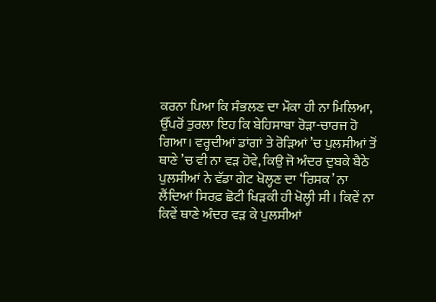ਕਰਨਾ ਪਿਆ ਕਿ ਸੰਭਲਣ ਦਾ ਮੌਕਾ ਹੀ ਨਾ ਮਿਲਿਆ, ਉੱਪਰੋਂ ਤੁਰਲਾ ਇਹ ਕਿ ਬੇਹਿਸਾਬਾ ਰੋੜਾ-ਚਾਰਜ ਹੋ ਗਿਆ। ਵਰ੍ਹਦੀਆਂ ਡਾਂਗਾਂ ਤੇ ਰੋੜਿਆਂ ’ਚ ਪੁਲਸੀਆਂ ਤੋਂ ਥਾਣੇ ’ਚ ਵੀ ਨਾ ਵੜ ਹੋਵੇ, ਕਿਉ ਜੋ ਅੰਦਰ ਦੁਬਕੇ ਬੈਠੇ ਪੁਲਸੀਆਂ ਨੇ ਵੱਡਾ ਗੇਟ ਖੋਲ੍ਹਣ ਦਾ ‘ਰਿਸਕ’ ਨਾ ਲੈਂਦਿਆਂ ਸਿਰਫ਼ ਛੋਟੀ ਖਿੜਕੀ ਹੀ ਖੋਲ੍ਹੀ ਸੀ। ਕਿਵੇਂ ਨਾ ਕਿਵੇਂ ਥਾਣੇ ਅੰਦਰ ਵੜ ਕੇ ਪੁਲਸੀਆਂ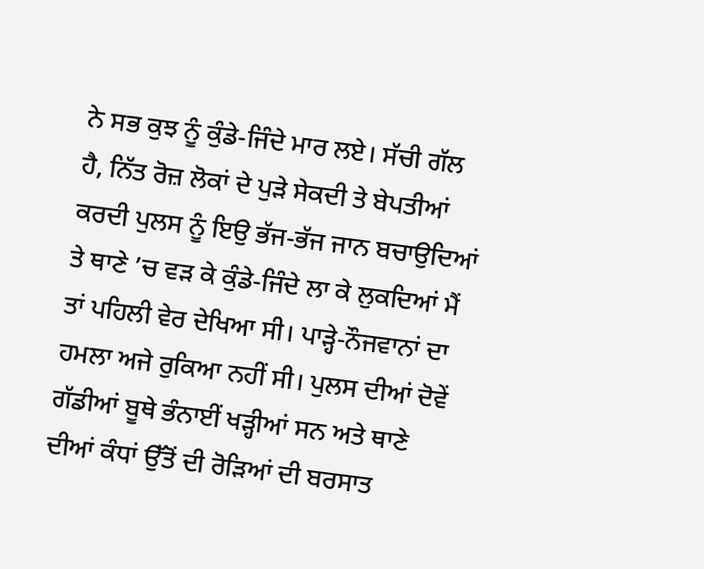ਨੇ ਸਭ ਕੁਝ ਨੂੰ ਕੁੰਡੇ-ਜਿੰਦੇ ਮਾਰ ਲਏ। ਸੱਚੀ ਗੱਲ ਹੈ, ਨਿੱਤ ਰੋਜ਼ ਲੋਕਾਂ ਦੇ ਪੁੜੇ ਸੇਕਦੀ ਤੇ ਬੇਪਤੀਆਂ ਕਰਦੀ ਪੁਲਸ ਨੂੰ ਇਉ ਭੱਜ-ਭੱਜ ਜਾਨ ਬਚਾਉਦਿਆਂ ਤੇ ਥਾਣੇ ’ਚ ਵੜ ਕੇ ਕੁੰਡੇ-ਜਿੰਦੇ ਲਾ ਕੇ ਲੁਕਦਿਆਂ ਮੈਂ ਤਾਂ ਪਹਿਲੀ ਵੇਰ ਦੇਖਿਆ ਸੀ। ਪਾੜ੍ਹੇ-ਨੌਜਵਾਨਾਂ ਦਾ ਹਮਲਾ ਅਜੇ ਰੁਕਿਆ ਨਹੀਂ ਸੀ। ਪੁਲਸ ਦੀਆਂ ਦੋਵੇਂ ਗੱਡੀਆਂ ਬੂਥੇ ਭੰਨਾਈਂ ਖੜ੍ਹੀਆਂ ਸਨ ਅਤੇ ਥਾਣੇ ਦੀਆਂ ਕੰਧਾਂ ਉੱਤੋਂ ਦੀ ਰੋੜਿਆਂ ਦੀ ਬਰਸਾਤ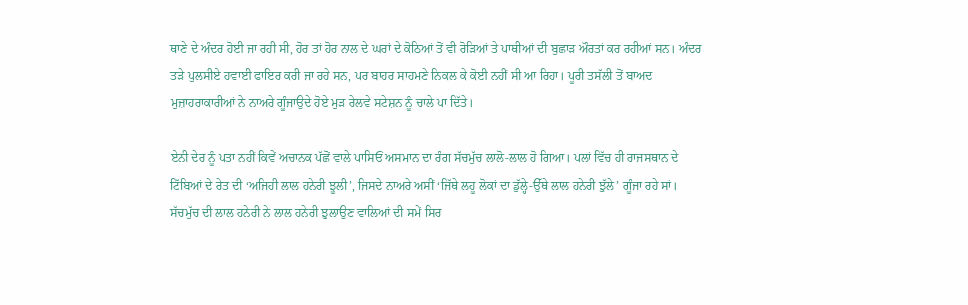ਥਾਣੇ ਦੇ ਅੰਦਰ ਹੋਈ ਜਾ ਰਹੀ ਸੀ, ਹੋਰ ਤਾਂ ਹੋਰ ਨਾਲ ਦੇ ਘਰਾਂ ਦੇ ਕੋਠਿਆਂ ਤੋਂ ਵੀ ਰੋੜਿਆਂ ਤੇ ਪਾਥੀਆਂ ਦੀ ਬੁਛਾੜ ਔਰਤਾਂ ਕਰ ਰਹੀਆਂ ਸਨ। ਅੰਦਰ ਤੜੇ ਪੁਲਸੀਏ ਹਵਾਈ ਫਾਇਰ ਕਰੀ ਜਾ ਰਹੇ ਸਨ, ਪਰ ਬਾਹਰ ਸਾਹਮਣੇ ਨਿਕਲ ਕੇ ਕੋਈ ਨਹੀਂ ਸੀ ਆ ਰਿਹਾ। ਪੂਰੀ ਤਸੱਲੀ ਤੋਂ ਬਾਅਦ ਮੁਜ਼ਾਹਰਾਕਾਰੀਆਂ ਨੇ ਨਾਅਰੇ ਗੂੰਜਾਉਦੇ ਹੋਏ ਮੁੜ ਰੇਲਵੇ ਸਟੇਸ਼ਨ ਨੂੰ ਚਾਲੇ ਪਾ ਦਿੱਤੇ।

ਏਨੀ ਦੇਰ ਨੂੰ ਪਤਾ ਨਹੀਂ ਕਿਵੇਂ ਅਚਾਨਕ ਪੱਛੋਂ ਵਾਲੇ ਪਾਸਿਓਂ ਅਸਮਾਨ ਦਾ ਰੰਗ ਸੱਚਮੁੱਚ ਲਾਲੋ-ਲਾਲ ਹੋ ਗਿਆ। ਪਲਾਂ ਵਿੱਚ ਹੀ ਰਾਜਸਥਾਨ ਦੇ ਟਿੱਬਿਆਂ ਦੇ ਰੇਤ ਦੀ ‘ਅਜਿਹੀ ਲਾਲ ਹਨੇਰੀ ਝੂਲੀ’, ਜਿਸਦੇ ਨਾਅਰੇ ਅਸੀਂ ‘ਜਿੱਥੇ ਲਹੂ ਲੋਕਾਂ ਦਾ ਡੁੱਲ੍ਹੇ-ਉੱਥੇ ਲਾਲ ਹਨੇਰੀ ਝੁੱਲੇ’ ਗੂੰਜਾ ਰਹੇ ਸਾਂ। ਸੱਚਮੁੱਚ ਦੀ ਲਾਲ ਹਨੇਰੀ ਨੇ ਲਾਲ ਹਨੇਰੀ ਝੁਲਾਉਣ ਵਾਲਿਆਂ ਦੀ ਸਮੇਂ ਸਿਰ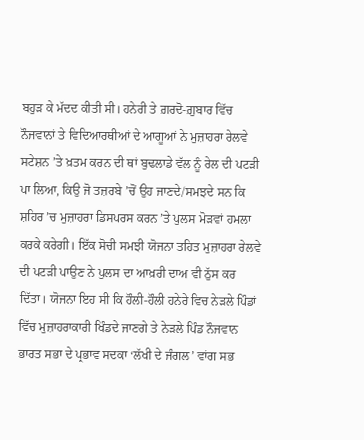ਬਹੁੜ ਕੇ ਮੱਦਦ ਕੀਤੀ ਸੀ। ਹਨੇਰੀ ਤੇ ਗ਼ਰਦੋ-ਗ਼ੁਬਾਰ ਵਿੱਚ ਨੌਜਵਾਨਾਂ ਤੇ ਵਿਦਿਆਰਥੀਆਂ ਦੇ ਆਗੂਆਂ ਨੇ ਮੁਜ਼ਾਹਰਾ ਰੇਲਵੇ ਸਟੇਸ਼ਨ ’ਤੇ ਖ਼ਤਮ ਕਰਨ ਦੀ ਥਾਂ ਬੁਢਲਾਡੇ ਵੱਲ ਨੂੰ ਰੇਲ ਦੀ ਪਟੜੀ ਪਾ ਲਿਆ, ਕਿਉ ਜੋ ਤਜ਼ਰਬੇ ’ਚੋਂ ਉਹ ਜਾਣਦੇ/ਸਮਝਦੇ ਸਨ ਕਿ ਸ਼ਹਿਰ ’ਚ ਮੁਜ਼ਾਹਰਾ ਡਿਸਪਰਸ ਕਰਨ ’ਤੇ ਪੁਲਸ ਮੋੜਵਾਂ ਹਮਲਾ ਕਰਕੇ ਕਰੇਗੀ। ਇੱਕ ਸੋਚੀ ਸਮਝੀ ਯੋਜਨਾ ਤਹਿਤ ਮੁਜ਼ਾਹਰਾ ਰੇਲਵੇ ਦੀ ਪਟੜੀ ਪਾਉਣ ਨੇ ਪੁਲਸ ਦਾ ਆਖ਼ਰੀ ਦਾਅ ਵੀ ਠੁੱਸ ਕਰ ਦਿੱਤਾ। ਯੋਜਨਾ ਇਹ ਸੀ ਕਿ ਹੌਲੀ-ਹੌਲੀ ਹਨੇਰੇ ਵਿਚ ਨੇੜਲੇ ਪਿੰਡਾਂ ਵਿੱਚ ਮੁਜ਼ਾਹਰਾਕਾਰੀ ਖਿੰਡਦੇ ਜਾਣਗੇ ਤੇ ਨੇੜਲੇ ਪਿੰਡ ਨੌਜਵਾਨ ਭਾਰਤ ਸਭਾ ਦੇ ਪ੍ਰਭਾਵ ਸਦਕਾ ‘ਲੱਖੀ ਦੇ ਜੰਗਲ’ ਵਾਂਗ ਸਭ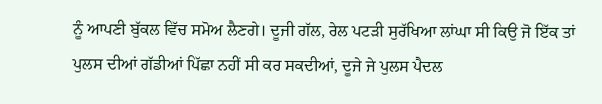ਨੂੰ ਆਪਣੀ ਬੁੱਕਲ ਵਿੱਚ ਸਮੋਅ ਲੈਣਗੇ। ਦੂਜੀ ਗੱਲ, ਰੇਲ ਪਟੜੀ ਸੁਰੱਖਿਆ ਲਾਂਘਾ ਸੀ ਕਿਉ ਜੋ ਇੱਕ ਤਾਂ ਪੁਲਸ ਦੀਆਂ ਗੱਡੀਆਂ ਪਿੱਛਾ ਨਹੀਂ ਸੀ ਕਰ ਸਕਦੀਆਂ, ਦੂਜੇ ਜੇ ਪੁਲਸ ਪੈਦਲ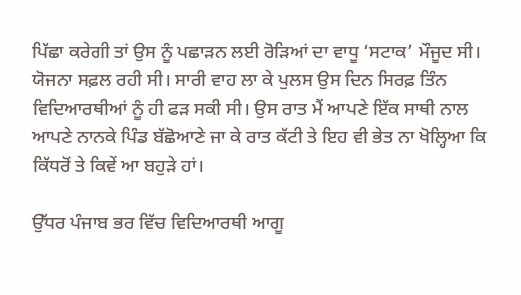ਪਿੱਛਾ ਕਰੇਗੀ ਤਾਂ ਉਸ ਨੂੰ ਪਛਾੜਨ ਲਈ ਰੋੜਿਆਂ ਦਾ ਵਾਧੂ ‘ਸਟਾਕ’ ਮੌਜੂਦ ਸੀ। ਯੋਜਨਾ ਸਫ਼ਲ ਰਹੀ ਸੀ। ਸਾਰੀ ਵਾਹ ਲਾ ਕੇ ਪੁਲਸ ਉਸ ਦਿਨ ਸਿਰਫ਼ ਤਿੰਨ ਵਿਦਿਆਰਥੀਆਂ ਨੂੰ ਹੀ ਫੜ ਸਕੀ ਸੀ। ਉਸ ਰਾਤ ਮੈਂ ਆਪਣੇ ਇੱਕ ਸਾਥੀ ਨਾਲ ਆਪਣੇ ਨਾਨਕੇ ਪਿੰਡ ਬੱਛੋਆਣੇ ਜਾ ਕੇ ਰਾਤ ਕੱਟੀ ਤੇ ਇਹ ਵੀ ਭੇਤ ਨਾ ਖੋਲ੍ਹਿਆ ਕਿ ਕਿੱਧਰੋਂ ਤੇ ਕਿਵੇਂ ਆ ਬਹੁੜੇ ਹਾਂ।

ਉੱਧਰ ਪੰਜਾਬ ਭਰ ਵਿੱਚ ਵਿਦਿਆਰਥੀ ਆਗੂ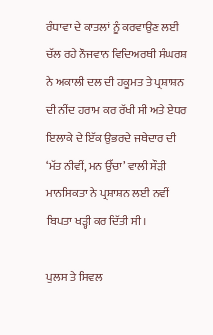ਰੰਧਾਵਾ ਦੇ ਕਾਤਲਾਂ ਨੂੰ ਕਰਵਾਉਣ ਲਈ ਚੱਲ ਰਹੇ ਨੌਜਵਾਨ ਵਿਦਿਅਰਥੀ ਸੰਘਰਸ਼ ਨੇ ਅਕਾਲੀ ਦਲ ਦੀ ਹਕੂਮਤ ਤੇ ਪ੍ਰਸ਼ਾਸ਼ਨ ਦੀ ਨੀਂਦ ਹਰਾਮ ਕਰ ਰੱਖੀ ਸੀ ਅਤੇ ਏਧਰ ਇਲਾਕੇ ਦੇ ਇੱਕ ਉਭਰਦੇ ਜਥੇਦਾਰ ਦੀ ‘ਮੱਤ ਨੀਵੀਂ, ਮਨ ਉੱਚਾ’ ਵਾਲੀ ਸੌੜੀ ਮਾਨਸਿਕਤਾ ਨੇ ਪ੍ਰਸ਼ਾਸ਼ਨ ਲਈ ਨਵੀਂ ਬਿਪਤਾ ਖੜ੍ਹੀ ਕਰ ਦਿੱਤੀ ਸੀ।

ਪੁਲਸ ਤੇ ਸਿਵਲ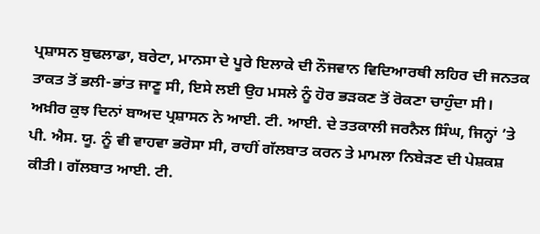ਪ੍ਰਸ਼ਾਸਨ ਬੁਢਲਾਡਾ, ਬਰੇਟਾ, ਮਾਨਸਾ ਦੇ ਪੂਰੇ ਇਲਾਕੇ ਦੀ ਨੌਜਵਾਨ ਵਿਦਿਆਰਥੀ ਲਹਿਰ ਦੀ ਜਨਤਕ ਤਾਕਤ ਤੋਂ ਭਲੀ-ਭਾਂਤ ਜਾਣੂ ਸੀ, ਇਸੇ ਲਈ ਉਹ ਮਸਲੇ ਨੂੰ ਹੋਰ ਭੜਕਣ ਤੋਂ ਰੋਕਣਾ ਚਾਹੁੰਦਾ ਸੀ। ਅਖ਼ੀਰ ਕੁਝ ਦਿਨਾਂ ਬਾਅਦ ਪ੍ਰਸ਼ਾਸਨ ਨੇ ਆਈ. ਟੀ. ਆਈ. ਦੇ ਤਤਕਾਲੀ ਜਰਨੈਲ ਸਿੰਘ, ਜਿਨ੍ਹਾਂ ’ਤੇ ਪੀ. ਐਸ. ਯੂ. ਨੂੰ ਵੀ ਵਾਹਵਾ ਭਰੋਸਾ ਸੀ, ਰਾਹੀਂ ਗੱਲਬਾਤ ਕਰਨ ਤੇ ਮਾਮਲਾ ਨਿਬੇੜਣ ਦੀ ਪੇਸ਼ਕਸ਼ ਕੀਤੀ। ਗੱਲਬਾਤ ਆਈ. ਟੀ.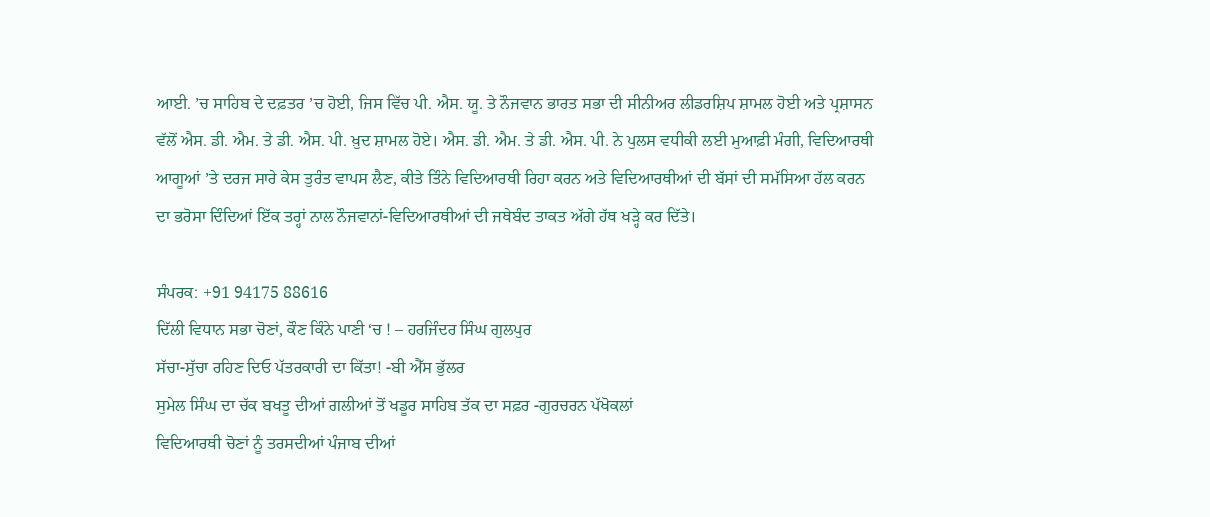ਆਈ. ’ਚ ਸਾਹਿਬ ਦੇ ਦਫ਼ਤਰ ’ਚ ਹੋਈ, ਜਿਸ ਵਿੱਚ ਪੀ. ਐਸ. ਯੂ. ਤੇ ਨੌਜਵਾਨ ਭਾਰਤ ਸਭਾ ਦੀ ਸੀਨੀਅਰ ਲੀਡਰਸ਼ਿਪ ਸ਼ਾਮਲ ਹੋਈ ਅਤੇ ਪ੍ਰਸ਼ਾਸਨ ਵੱਲੋਂ ਐਸ. ਡੀ. ਐਮ. ਤੇ ਡੀ. ਐਸ. ਪੀ. ਖ਼ੁਦ ਸ਼ਾਮਲ ਹੋਏ। ਐਸ. ਡੀ. ਐਮ. ਤੇ ਡੀ. ਐਸ. ਪੀ. ਨੇ ਪੁਲਸ ਵਧੀਕੀ ਲਈ ਮੁਆਫ਼ੀ ਮੰਗੀ, ਵਿਦਿਆਰਥੀ ਆਗੂਆਂ ’ਤੇ ਦਰਜ ਸਾਰੇ ਕੇਸ ਤੁਰੰਤ ਵਾਪਸ ਲੈਣ, ਕੀਤੇ ਤਿੰਨੇ ਵਿਦਿਆਰਥੀ ਰਿਹਾ ਕਰਨ ਅਤੇ ਵਿਦਿਆਰਥੀਆਂ ਦੀ ਬੱਸਾਂ ਦੀ ਸਮੱਸਿਆ ਹੱਲ ਕਰਨ ਦਾ ਭਰੋਸਾ ਦਿੰਦਿਆਂ ਇੱਕ ਤਰ੍ਹਾਂ ਨਾਲ ਨੌਜਵਾਨਾਂ-ਵਿਦਿਆਰਥੀਆਂ ਦੀ ਜਥੇਬੰਦ ਤਾਕਤ ਅੱਗੇ ਹੱਥ ਖੜ੍ਹੇ ਕਰ ਦਿੱਤੇ।

ਸੰਪਰਕ: +91 94175 88616
ਦਿੱਲੀ ਵਿਧਾਨ ਸਭਾ ਚੋਣਾਂ, ਕੌਣ ਕਿੰਨੇ ਪਾਣੀ ‘ਚ ! – ਹਰਜਿੰਦਰ ਸਿੰਘ ਗੁਲਪੁਰ
ਸੱਚਾ-ਸੁੱਚਾ ਰਹਿਣ ਦਿਓ ਪੱਤਰਕਾਰੀ ਦਾ ਕਿੱਤਾ! -ਬੀ ਐੱਸ ਭੁੱਲਰ
ਸੁਮੇਲ ਸਿੰਘ ਦਾ ਚੱਕ ਬਖਤੂ ਦੀਆਂ ਗਲੀਆਂ ਤੋਂ ਖਡੂਰ ਸਾਹਿਬ ਤੱਕ ਦਾ ਸਫ਼ਰ -ਗੁਰਚਰਨ ਪੱਖੋਕਲਾਂ
ਵਿਦਿਆਰਥੀ ਚੋਣਾਂ ਨੂੰ ਤਰਸਦੀਆਂ ਪੰਜਾਬ ਦੀਆਂ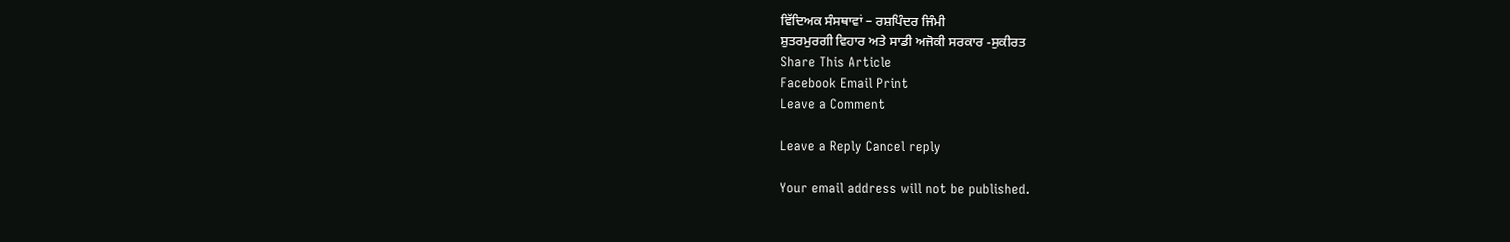ਵਿੱਦਿਅਕ ਸੰਸਥਾਵਾਂ – ਰਸ਼ਪਿੰਦਰ ਜਿੰਮੀ
ਸ਼ੁਤਰਮੁਰਗੀ ਵਿਹਾਰ ਅਤੇ ਸਾਡੀ ਅਜੋਕੀ ਸਰਕਾਰ -ਸੁਕੀਰਤ
Share This Article
Facebook Email Print
Leave a Comment

Leave a Reply Cancel reply

Your email address will not be published.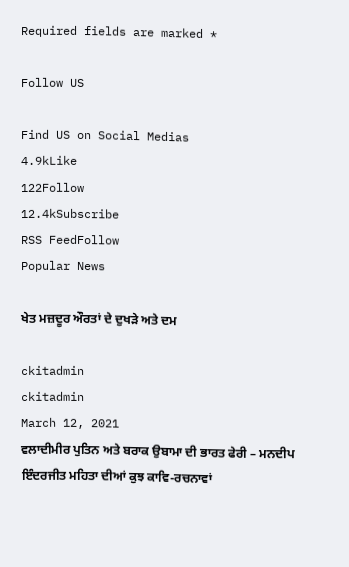Required fields are marked *

Follow US

Find US on Social Medias
4.9kLike
122Follow
12.4kSubscribe
RSS FeedFollow
Popular News

ਖੇਤ ਮਜ਼ਦੂਰ ਔਰਤਾਂ ਦੇ ਦੁਖੜੇ ਅਤੇ ਦਮ

ckitadmin
ckitadmin
March 12, 2021
ਵਲਾਦੀਮੀਰ ਪੁਤਿਨ ਅਤੇ ਬਰਾਕ ਉਬਾਮਾ ਦੀ ਭਾਰਤ ਫੇਰੀ – ਮਨਦੀਪ
ਇੰਦਰਜੀਤ ਮਹਿਤਾ ਦੀਆਂ ਕੁਝ ਕਾਵਿ-ਰਚਨਾਵਾਂ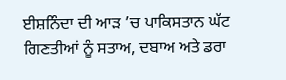ਈਸ਼ਨਿੰਦਾ ਦੀ ਆੜ ’ਚ ਪਾਕਿਸਤਾਨ ਘੱਟ ਗਿਣਤੀਆਂ ਨੂੰ ਸਤਾਅ, ਦਬਾਅ ਅਤੇ ਡਰਾ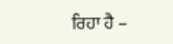ਰਿਹਾ ਹੈ –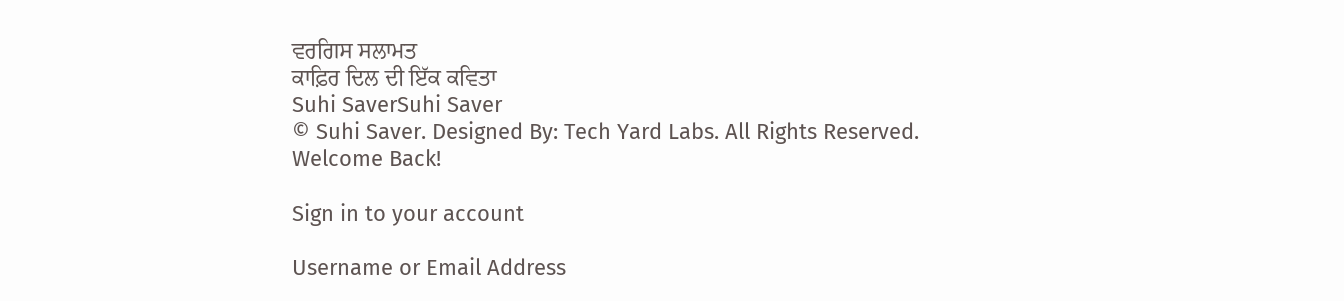ਵਰਗਿਸ ਸਲਾਮਤ
ਕਾਫ਼ਿਰ ਦਿਲ ਦੀ ਇੱਕ ਕਵਿਤਾ
Suhi SaverSuhi Saver
© Suhi Saver. Designed By: Tech Yard Labs. All Rights Reserved.
Welcome Back!

Sign in to your account

Username or Email Address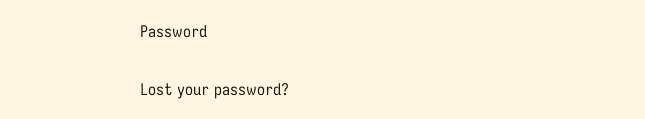Password

Lost your password?